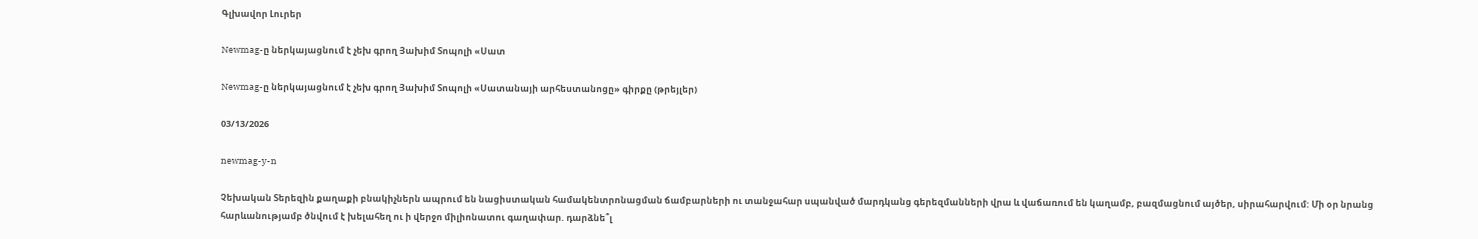Գլխավոր Լուրեր

Newmag-ը ներկայացնում է չեխ գրող Յախիմ Տոպոլի «Սատ

Newmag-ը ներկայացնում է չեխ գրող Յախիմ Տոպոլի «Սատանայի արհեստանոցը» գիրքը (թրեյլեր)

03/13/2026

newmag-y-n

Չեխական Տերեզին քաղաքի բնակիչներն ապրում են նացիստական համակենտրոնացման ճամբարների ու տանջահար սպանված մարդկանց գերեզմանների վրա և վաճառում են կաղամբ, բազմացնում այծեր, սիրահարվում: Մի օր նրանց հարևանությամբ ծնվում է խելահեղ ու ի վերջո միլիոնատու գաղափար. դարձնե՞լ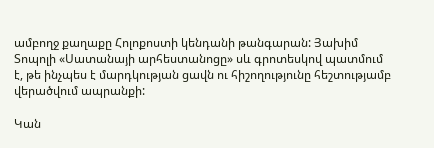ամբողջ քաղաքը Հոլոքոստի կենդանի թանգարան: Յախիմ Տոպոլի «Սատանայի արհեստանոցը» սև գրոտեսկով պատմում է, թե ինչպես է մարդկության ցավն ու հիշողությունը հեշտությամբ վերածվում ապրանքի:

Կան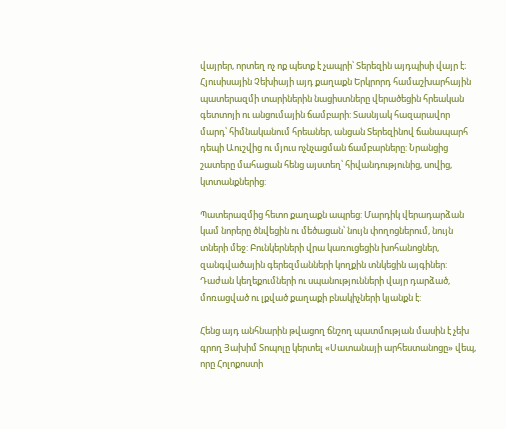վայրեր, որտեղ ոչ ոք պետք է չապրի՝ Տերեզին այդպիսի վայր է։ Հյուսիսային Չեխիայի այդ քաղաքն Երկրորդ համաշխարհային պատերազմի տարիներին նացիստները վերածեցին հրեական գետտոյի ու անցումային ճամբարի: Տասնյակ հազարավոր մարդ՝ հիմնականում հրեաներ, անցան Տերեզինով ճանապարհ դեպի Աուշվից ու մյուս ոչնչացման ճամբարները: Նրանցից շատերը մահացան հենց այստեղ՝ հիվանդությունից, սովից, կտտանքներից:

Պատերազմից հետո քաղաքն ապրեց: Մարդիկ վերադարձան կամ նորերը ծնվեցին ու մեծացան՝ նույն փողոցներում, նույն տների մեջ: Բունկերների վրա կառուցեցին խոհանոցներ, զանգվածային գերեզմանների կողքին տնկեցին այգիներ: Դաժան կեղեքումների ու սպանությունների վայր դարձած, մոռացված ու լքված քաղաքի բնակիչների կյանքն է:

Հենց այդ անհնարին թվացող ճնշող պատմության մասին է չեխ գրող Յախիմ Տոպոլը կերտել «Սատանայի արհեստանոցը» վեպ, որը Հոլոքոստի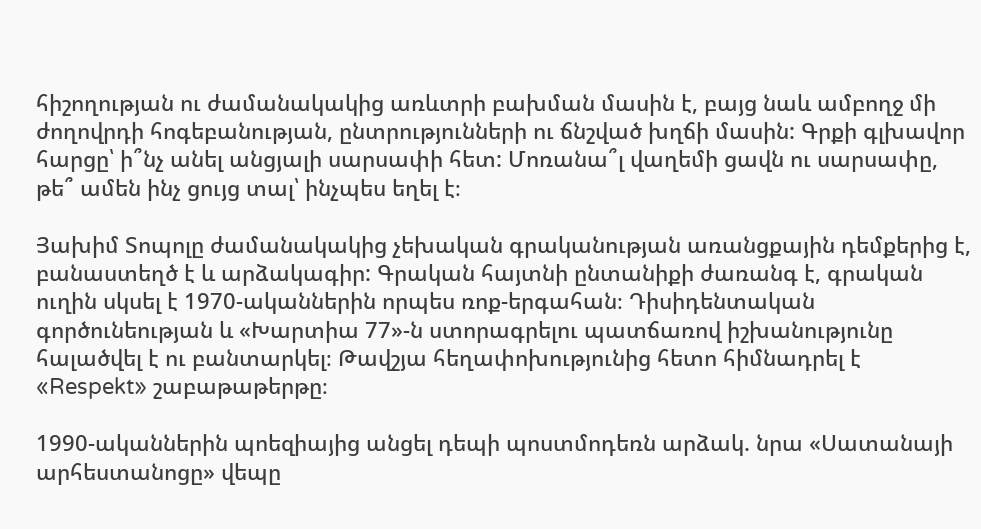հիշողության ու ժամանակակից առևտրի բախման մասին է, բայց նաև ամբողջ մի ժողովրդի հոգեբանության, ընտրությունների ու ճնշված խղճի մասին: Գրքի գլխավոր հարցը՝ ի՞նչ անել անցյալի սարսափի հետ: Մոռանա՞լ վաղեմի ցավն ու սարսափը, թե՞ ամեն ինչ ցույց տալ՝ ինչպես եղել է։

Յախիմ Տոպոլը ժամանակակից չեխական գրականության առանցքային դեմքերից է, բանաստեղծ է և արձակագիր: Գրական հայտնի ընտանիքի ժառանգ է, գրական ուղին սկսել է 1970-ականներին որպես ռոք-երգահան։ Դիսիդենտական գործունեության և «Խարտիա 77»-ն ստորագրելու պատճառով իշխանությունը հալածվել է ու բանտարկել։ Թավշյա հեղափոխությունից հետո հիմնադրել է «Respekt» շաբաթաթերթը։

1990-ականներին պոեզիայից անցել դեպի պոստմոդեռն արձակ. նրա «Սատանայի արհեստանոցը» վեպը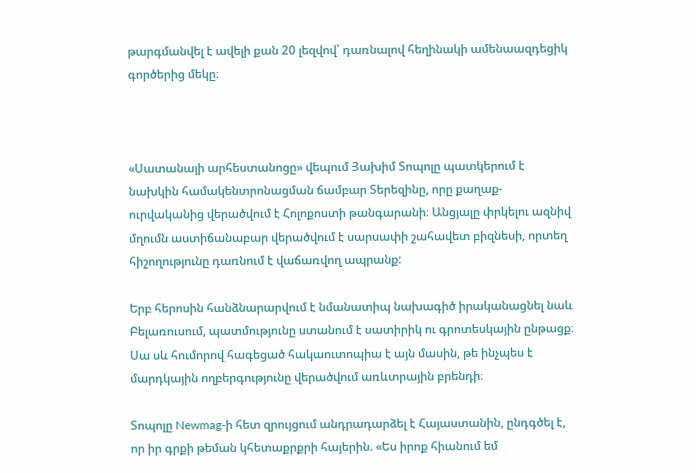թարգմանվել է ավելի քան 20 լեզվով՝ դառնալով հեղինակի ամենաազդեցիկ գործերից մեկը։



«Սատանայի արհեստանոցը» վեպում Յախիմ Տոպոլը պատկերում է նախկին համակենտրոնացման ճամբար Տերեզինը, որը քաղաք-ուրվականից վերածվում է Հոլոքոստի թանգարանի։ Անցյալը փրկելու ազնիվ մղումն աստիճանաբար վերածվում է սարսափի շահավետ բիզնեսի, որտեղ հիշողությունը դառնում է վաճառվող ապրանք:

Երբ հերոսին հանձնարարվում է նմանատիպ նախագիծ իրականացնել նաև Բելառուսում, պատմությունը ստանում է սատիրիկ ու գրոտեսկային ընթացք։ Սա սև հումորով հագեցած հակաուտոպիա է այն մասին, թե ինչպես է մարդկային ողբերգությունը վերածվում առևտրային բրենդի։

Տոպոլը Newmag-ի հետ զրույցում անդրադարձել է Հայաստանին, ընդգծել է, որ իր գրքի թեման կհետաքրքրի հայերին. «Ես իրոք հիանում եմ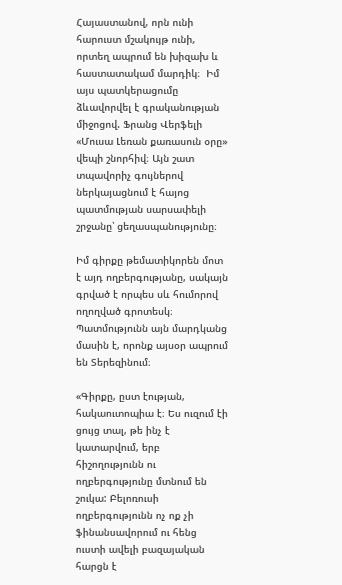Հայաստանով, որն ունի հարուստ մշակույթ ունի, որտեղ ապրում են խիզախ և հաստատակամ մարդիկ։  Իմ այս պատկերացումը ձևավորվել է գրականության միջոցով. Ֆրանց Վերֆելի «Մուսա Լեռան քառասուն օրը» վեպի շնորհիվ։ Այն շատ տպավորիչ գույներով ներկայացնում է հայոց պատմության սարսափելի շրջանը՝ ցեղասպանությունը։

Իմ գիրքը թեմատիկորեն մոտ է այդ ողբերգությանը, սակայն գրված է որպես սև հումորով ողողված գրոտեսկ։ Պատմությունն այն մարդկանց մասին է, որոնք այսօր ապրում են Տերեզինում։

«Գիրքը, ըստ էության, հակաուտոպիա է։ Ես ուզում էի ցույց տալ, թե ինչ է կատարվում, երբ հիշողությունն ու ողբերգությունը մտնում են շուկա: Բելոռուսի ողբերգությունն ոչ ոք չի ֆինանսավորում ու հենց ուստի ավելի բազայական հարցն է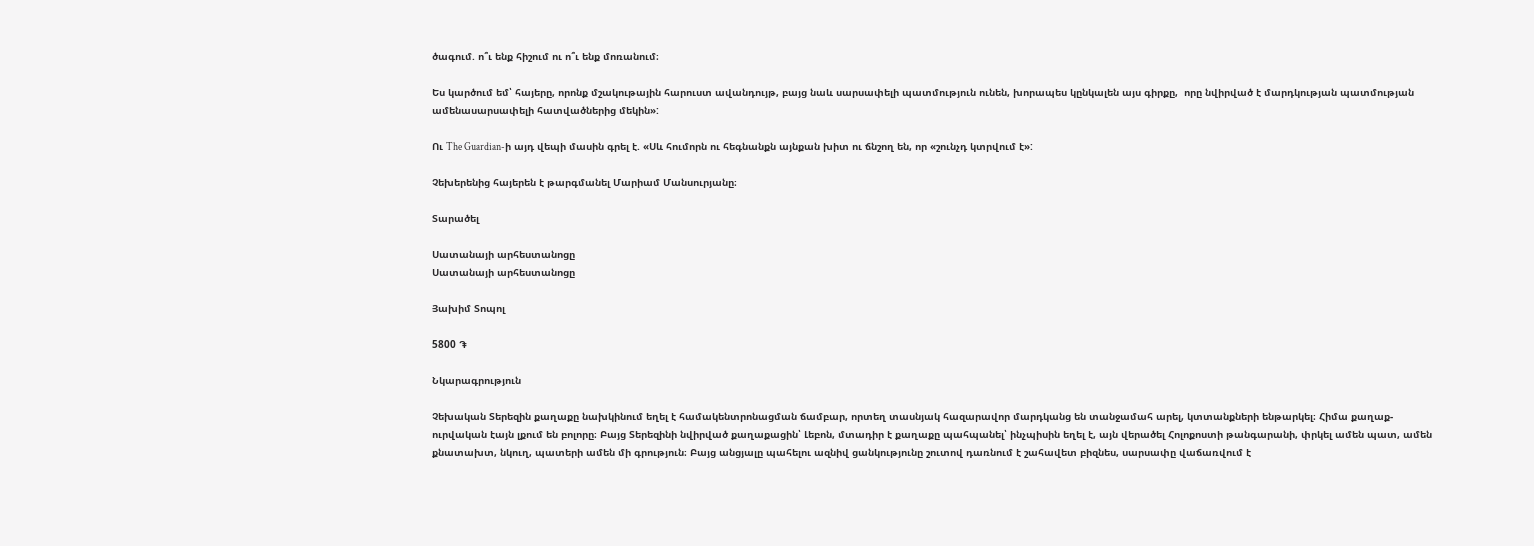ծագում. ո՞ւ ենք հիշում ու ո՞ւ ենք մոռանում։

Ես կարծում եմ՝ հայերը, որոնք մշակութային հարուստ ավանդույթ, բայց նաև սարսափելի պատմություն ունեն, խորապես կընկալեն այս գիրքը,  որը նվիրված է մարդկության պատմության ամենասարսափելի հատվածներից մեկին»:

Ու The Guardian-ի այդ վեպի մասին գրել է. «Սև հումորն ու հեգնանքն այնքան խիտ ու ճնշող են, որ «շունչդ կտրվում է»:

Չեխերենից հայերեն է թարգմանել Մարիամ Մանսուրյանը։

Տարածել

Սատանայի արհեստանոցը
Սատանայի արհեստանոցը

Յախիմ Տոպոլ

5800 ֏

Նկարագրություն

Չեխական Տերեզին քաղաքը նախկինում եղել է համակենտրոնացման ճամբար, որտեղ տասնյակ հազարավոր մարդկանց են տանջամահ արել, կտտանքների ենթարկել։ Հիմա քաղաք-ուրվական էայն լքում են բոլորը։ Բայց Տերեզինի նվիրված քաղաքացին՝ Լեբոն, մտադիր է քաղաքը պահպանել՝ ինչպիսին եղել է, այն վերածել Հոլոքոստի թանգարանի, փրկել ամեն պատ, ամեն քնատախտ, նկուղ, պատերի ամեն մի գրություն։ Բայց անցյալը պահելու ազնիվ ցանկությունը շուտով դառնում է շահավետ բիզնես, սարսափը վաճառվում է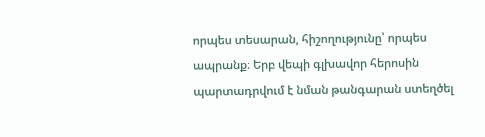որպես տեսարան, հիշողությունը՝ որպես ապրանք։ Երբ վեպի գլխավոր հերոսին պարտադրվում է նման թանգարան ստեղծել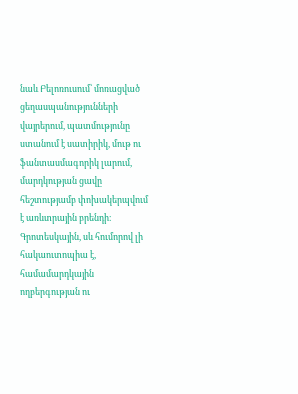նաև Բելոռուսում՝ մոռացված ցեղասպանությունների վայրերում, պատմությունը ստանում է սատիրիկ, մութ ու ֆանտասմագորիկ լարում, մարդկության ցավը հեշտությամբ փոխակերպվում է առևտրային բրենդի։ Գրոտեսկային, սև հումորով լի հակաուտոպիա է, համամարդկային ողբերգության ու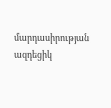մարդասիրության ազդեցիկ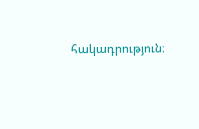հակադրություն։